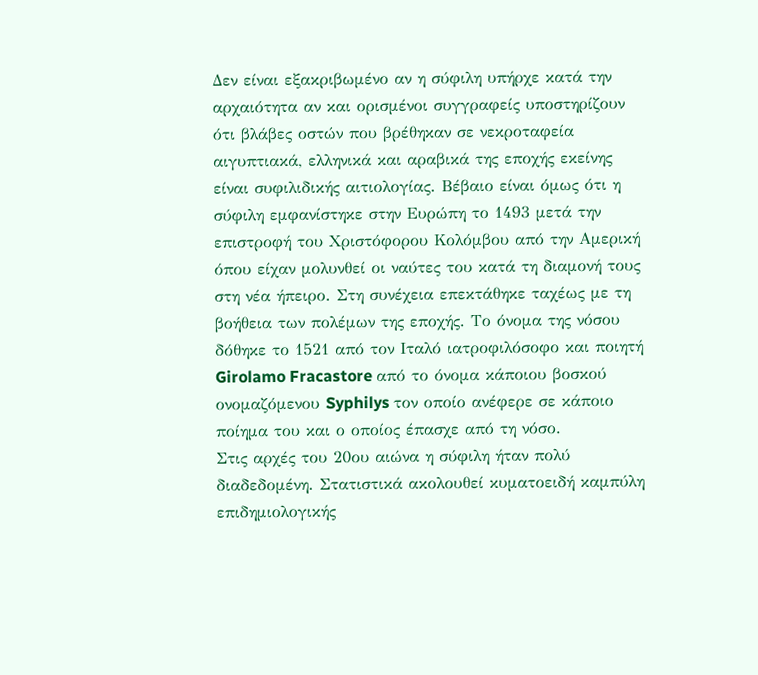Δεν είναι εξακριβωμένο αν η σύφιλη υπήρχε κατά την αρχαιότητα αν και ορισμένοι συγγραφείς υποστηρίζουν ότι βλάβες οστών που βρέθηκαν σε νεκροταφεία αιγυπτιακά, ελληνικά και αραβικά της εποχής εκείνης είναι συφιλιδικής αιτιολογίας. Βέβαιο είναι όμως ότι η σύφιλη εμφανίστηκε στην Ευρώπη το 1493 μετά την επιστροφή του Χριστόφορου Κολόμβου από την Αμερική όπου είχαν μολυνθεί οι ναύτες του κατά τη διαμονή τους στη νέα ήπειρο. Στη συνέχεια επεκτάθηκε ταχέως με τη βοήθεια των πολέμων της εποχής. Το όνομα της νόσου δόθηκε το 1521 από τον Ιταλό ιατροφιλόσοφο και ποιητή Girolamo Fracastore από το όνομα κάποιου βοσκού ονομαζόμενου Syphilys τον οποίο ανέφερε σε κάποιο ποίημα του και ο οποίος έπασχε από τη νόσο.
Στις αρχές του 20ου αιώνα η σύφιλη ήταν πολύ διαδεδομένη. Στατιστικά ακολουθεί κυματοειδή καμπύλη επιδημιολογικής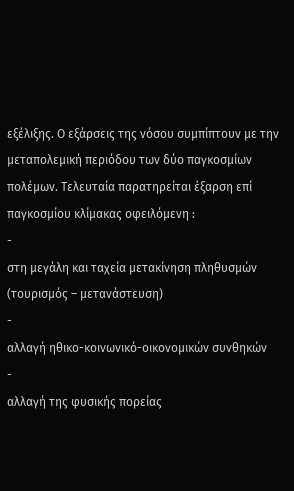εξέλιξης. Ο εξάρσεις της νόσου συμπίπτουν με την μεταπολεμική περιόδου των δύο παγκοσμίων πολέμων. Τελευταία παρατηρείται έξαρση επί παγκοσμίου κλίμακας οφειλόμενη :
-
στη μεγάλη και ταχεία μετακίνηση πληθυσμών (τουρισμός – μετανάστευση)
-
αλλαγή ηθικο-κοινωνικό-οικονομικών συνθηκών
-
αλλαγή της φυσικής πορείας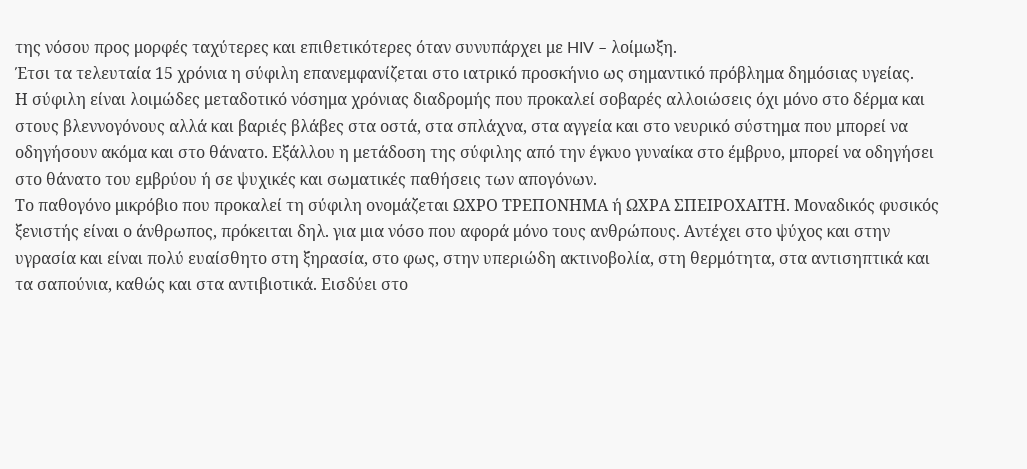της νόσου προς μορφές ταχύτερες και επιθετικότερες όταν συνυπάρχει με HIV – λοίμωξη.
Έτσι τα τελευταία 15 χρόνια η σύφιλη επανεμφανίζεται στο ιατρικό προσκήνιο ως σημαντικό πρόβλημα δημόσιας υγείας.
Η σύφιλη είναι λοιμώδες μεταδοτικό νόσημα χρόνιας διαδρομής που προκαλεί σοβαρές αλλοιώσεις όχι μόνο στο δέρμα και στους βλεννογόνους αλλά και βαριές βλάβες στα οστά, στα σπλάχνα, στα αγγεία και στο νευρικό σύστημα που μπορεί να οδηγήσουν ακόμα και στο θάνατο. Εξάλλου η μετάδοση της σύφιλης από την έγκυο γυναίκα στο έμβρυο, μπορεί να οδηγήσει στο θάνατο του εμβρύου ή σε ψυχικές και σωματικές παθήσεις των απογόνων.
Το παθογόνο μικρόβιο που προκαλεί τη σύφιλη ονομάζεται ΩΧΡΟ ΤΡΕΠΟΝΗΜΑ ή ΩΧΡΑ ΣΠΕΙΡΟΧΑΙΤΗ. Μοναδικός φυσικός ξενιστής είναι ο άνθρωπος, πρόκειται δηλ. για μια νόσο που αφορά μόνο τους ανθρώπους. Αντέχει στο ψύχος και στην υγρασία και είναι πολύ ευαίσθητο στη ξηρασία, στο φως, στην υπεριώδη ακτινοβολία, στη θερμότητα, στα αντισηπτικά και τα σαπούνια, καθώς και στα αντιβιοτικά. Εισδύει στο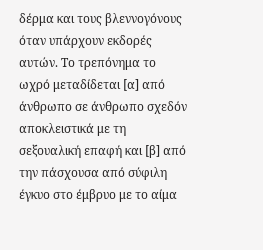δέρμα και τους βλεννογόνους όταν υπάρχουν εκδορές αυτών. Το τρεπόνημα το ωχρό μεταδίδεται [α] από άνθρωπο σε άνθρωπο σχεδόν αποκλειστικά με τη σεξουαλική επαφή και [β] από την πάσχουσα από σύφιλη έγκυο στο έμβρυο με το αίμα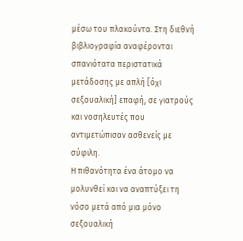μέσω του πλακούντα. Στη διεθνή βιβλιογραφία αναφέρονται σπανιότατα περιστατικά μετάδοσης με απλή [όχι σεξουαλική] επαφή, σε γιατρούς και νοσηλευτές που αντιμετώπισαν ασθενείς με σύφιλη.
Η πιθανότητα ένα άτομο να μολυνθεί και να αναπτύξει τη νόσο μετά από μια μόνο σεξουαλική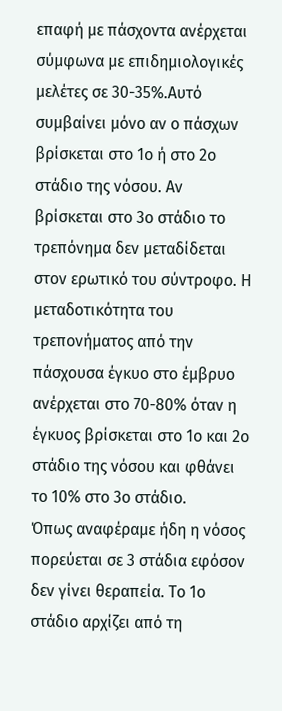επαφή με πάσχοντα ανέρχεται σύμφωνα με επιδημιολογικές μελέτες σε 30-35%.Αυτό συμβαίνει μόνο αν ο πάσχων βρίσκεται στο 1ο ή στο 2ο στάδιο της νόσου. Αν βρίσκεται στο 3ο στάδιο το τρεπόνημα δεν μεταδίδεται στον ερωτικό του σύντροφο. Η μεταδοτικότητα του τρεπονήματος από την πάσχουσα έγκυο στο έμβρυο ανέρχεται στο 70-80% όταν η έγκυος βρίσκεται στο 1ο και 2ο στάδιο της νόσου και φθάνει το 10% στο 3ο στάδιο.
Όπως αναφέραμε ήδη η νόσος πορεύεται σε 3 στάδια εφόσον δεν γίνει θεραπεία. Το 1ο στάδιο αρχίζει από τη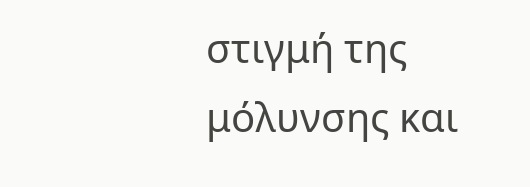στιγμή της μόλυνσης και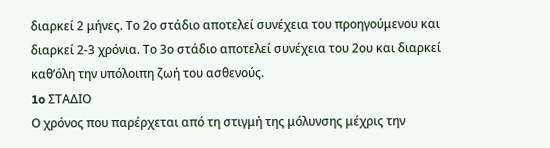διαρκεί 2 μήνες. Το 2ο στάδιο αποτελεί συνέχεια του προηγούμενου και διαρκεί 2-3 χρόνια. Το 3ο στάδιο αποτελεί συνέχεια του 2ου και διαρκεί καθ’όλη την υπόλοιπη ζωή του ασθενούς.
1o ΣΤΑΔΙΟ
Ο χρόνος που παρέρχεται από τη στιγμή της μόλυνσης μέχρις την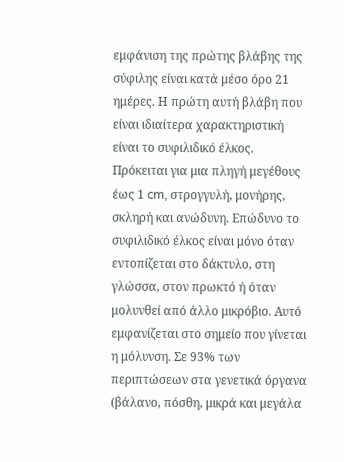εμφάνιση της πρώτης βλάβης της σύφιλης είναι κατά μέσο όρο 21 ημέρες. Η πρώτη αυτή βλάβη που είναι ιδιαίτερα χαρακτηριστική είναι το συφιλιδικό έλκος. Πρόκειται για μια πληγή μεγέθους έως 1 cm, στρογγυλή, μονήρης, σκληρή και ανώδυνη. Επώδυνο το συφιλιδικό έλκος είναι μόνο όταν εντοπίζεται στο δάκτυλο, στη γλώσσα, στον πρωκτό ή όταν μολυνθεί από άλλο μικρόβιο. Αυτό εμφανίζεται στο σημείο που γίνεται η μόλυνση. Σε 93% των περιπτώσεων στα γενετικά όργανα (βάλανο, πόσθη, μικρά και μεγάλα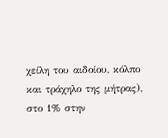χείλη του αιδοίου, κόλπο και τράχηλο της μήτρας), στο 1% στην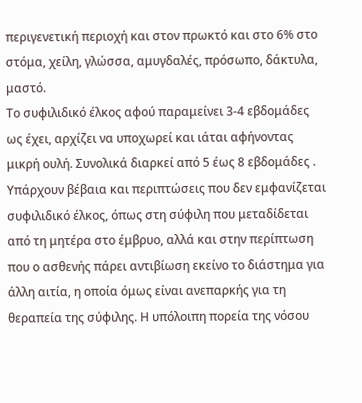περιγενετική περιοχή και στον πρωκτό και στο 6% στο στόμα, χείλη, γλώσσα, αμυγδαλές, πρόσωπο, δάκτυλα, μαστό.
Το συφιλιδικό έλκος αφού παραμείνει 3-4 εβδομάδες ως έχει, αρχίζει να υποχωρεί και ιάται αφήνοντας μικρή ουλή. Συνολικά διαρκεί από 5 έως 8 εβδομάδες . Υπάρχουν βέβαια και περιπτώσεις που δεν εμφανίζεται συφιλιδικό έλκος, όπως στη σύφιλη που μεταδίδεται από τη μητέρα στο έμβρυο, αλλά και στην περίπτωση που ο ασθενής πάρει αντιβίωση εκείνο το διάστημα για άλλη αιτία, η οποία όμως είναι ανεπαρκής για τη θεραπεία της σύφιλης. Η υπόλοιπη πορεία της νόσου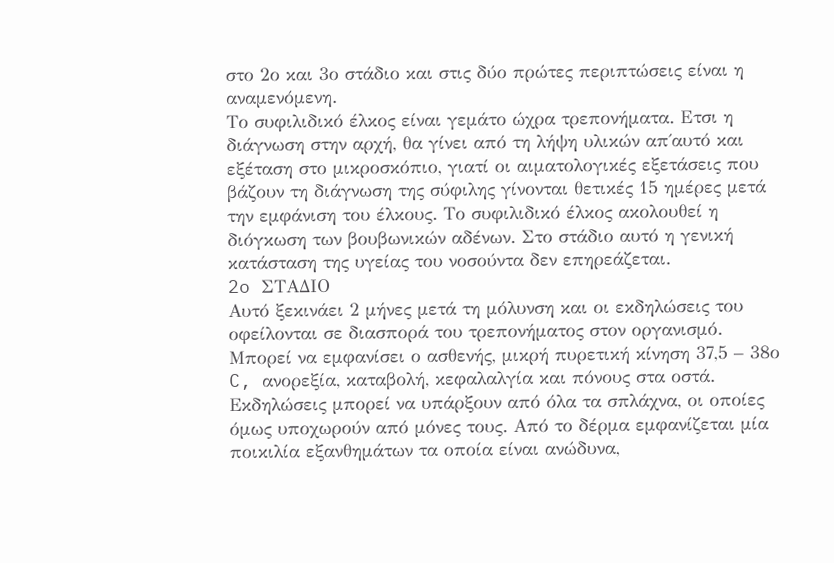στο 2ο και 3ο στάδιο και στις δύο πρώτες περιπτώσεις είναι η αναμενόμενη.
Το συφιλιδικό έλκος είναι γεμάτο ώχρα τρεπονήματα. Eτσι η διάγνωση στην αρχή, θα γίνει από τη λήψη υλικών απ΄αυτό και εξέταση στο μικροσκόπιο, γιατί οι αιματολογικές εξετάσεις που βάζουν τη διάγνωση της σύφιλης γίνονται θετικές 15 ημέρες μετά την εμφάνιση του έλκους. Το συφιλιδικό έλκος ακολουθεί η διόγκωση των βουβωνικών αδένων. Στο στάδιο αυτό η γενική κατάσταση της υγείας του νοσούντα δεν επηρεάζεται.
2o ΣΤΑΔΙΟ
Αυτό ξεκινάει 2 μήνες μετά τη μόλυνση και οι εκδηλώσεις του οφείλονται σε διασπορά του τρεπονήματος στον οργανισμό. Μπορεί να εμφανίσει ο ασθενής, μικρή πυρετική κίνηση 37,5 – 38ο C, ανορεξία, καταβολή, κεφαλαλγία και πόνους στα οστά. Εκδηλώσεις μπορεί να υπάρξουν από όλα τα σπλάχνα, οι οποίες όμως υποχωρούν από μόνες τους. Από το δέρμα εμφανίζεται μία ποικιλία εξανθημάτων τα οποία είναι ανώδυνα,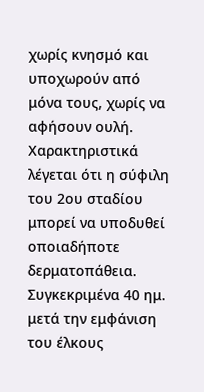χωρίς κνησμό και υποχωρούν από μόνα τους, χωρίς να αφήσουν ουλή. Χαρακτηριστικά λέγεται ότι η σύφιλη του 2ου σταδίου μπορεί να υποδυθεί οποιαδήποτε δερματοπάθεια.
Συγκεκριμένα 40 ημ. μετά την εμφάνιση του έλκους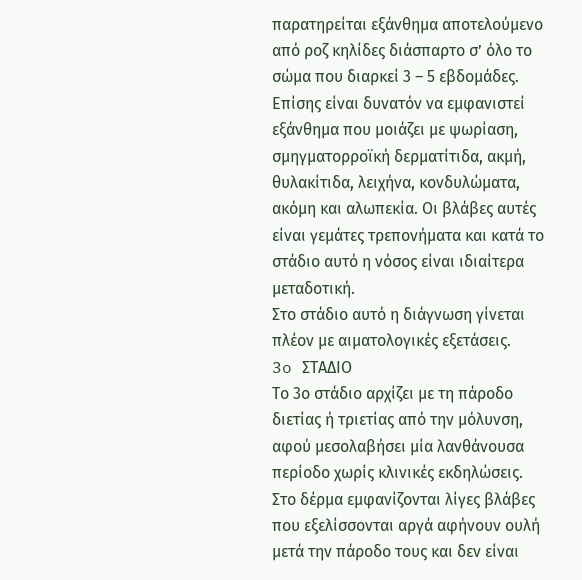παρατηρείται εξάνθημα αποτελούμενο από ροζ κηλίδες διάσπαρτο σ’ όλο το σώμα που διαρκεί 3 – 5 εβδομάδες. Επίσης είναι δυνατόν να εμφανιστεί εξάνθημα που μοιάζει με ψωρίαση, σμηγματορροϊκή δερματίτιδα, ακμή, θυλακίτιδα, λειχήνα, κονδυλώματα, ακόμη και αλωπεκία. Οι βλάβες αυτές είναι γεμάτες τρεπονήματα και κατά το στάδιο αυτό η νόσος είναι ιδιαίτερα μεταδοτική.
Στο στάδιο αυτό η διάγνωση γίνεται πλέον με αιματολογικές εξετάσεις.
3o ΣΤΑΔΙΟ
Το 3ο στάδιο αρχίζει με τη πάροδο διετίας ή τριετίας από την μόλυνση, αφού μεσολαβήσει μία λανθάνουσα περίοδο χωρίς κλινικές εκδηλώσεις. Στο δέρμα εμφανίζονται λίγες βλάβες που εξελίσσονται αργά αφήνουν ουλή μετά την πάροδο τους και δεν είναι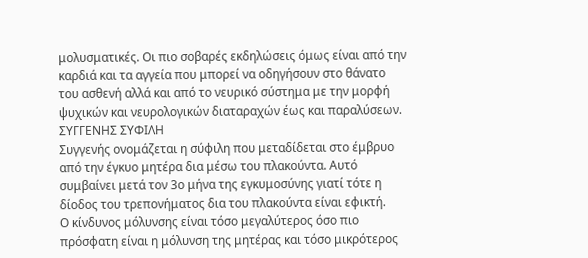μολυσματικές. Οι πιο σοβαρές εκδηλώσεις όμως είναι από την καρδιά και τα αγγεία που μπορεί να οδηγήσουν στο θάνατο του ασθενή αλλά και από το νευρικό σύστημα με την μορφή ψυχικών και νευρολογικών διαταραχών έως και παραλύσεων.
ΣΥΓΓΕΝΗΣ ΣΥΦΙΛΗ
Συγγενής ονομάζεται η σύφιλη που μεταδίδεται στο έμβρυο από την έγκυο μητέρα δια μέσω του πλακούντα. Αυτό συμβαίνει μετά τον 3ο μήνα της εγκυμοσύνης γιατί τότε η δίοδος του τρεπονήματος δια του πλακούντα είναι εφικτή.
Ο κίνδυνος μόλυνσης είναι τόσο μεγαλύτερος όσο πιο πρόσφατη είναι η μόλυνση της μητέρας και τόσο μικρότερος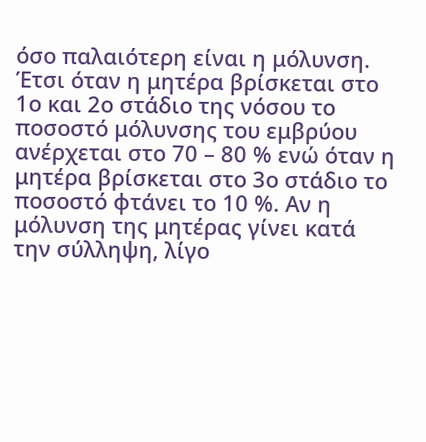όσο παλαιότερη είναι η μόλυνση. Έτσι όταν η μητέρα βρίσκεται στο 1ο και 2ο στάδιο της νόσου το ποσοστό μόλυνσης του εμβρύου ανέρχεται στο 70 – 80 % ενώ όταν η μητέρα βρίσκεται στο 3ο στάδιο το ποσοστό φτάνει το 10 %. Αν η μόλυνση της μητέρας γίνει κατά την σύλληψη, λίγο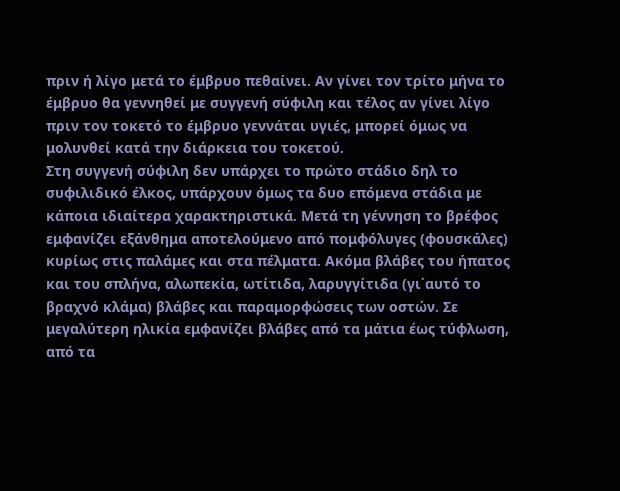πριν ή λίγο μετά το έμβρυο πεθαίνει. Αν γίνει τον τρίτο μήνα το έμβρυο θα γεννηθεί με συγγενή σύφιλη και τέλος αν γίνει λίγο πριν τον τοκετό το έμβρυο γεννάται υγιές, μπορεί όμως να μολυνθεί κατά την διάρκεια του τοκετού.
Στη συγγενή σύφιλη δεν υπάρχει το πρώτο στάδιο δηλ το συφιλιδικό έλκος, υπάρχουν όμως τα δυο επόμενα στάδια με κάποια ιδιαίτερα χαρακτηριστικά. Μετά τη γέννηση το βρέφος εμφανίζει εξάνθημα αποτελούμενο από πομφόλυγες (φουσκάλες) κυρίως στις παλάμες και στα πέλματα. Ακόμα βλάβες του ήπατος και του σπλήνα, αλωπεκία, ωτίτιδα, λαρυγγίτιδα (γι΄αυτό το βραχνό κλάμα) βλάβες και παραμορφώσεις των οστών. Σε μεγαλύτερη ηλικία εμφανίζει βλάβες από τα μάτια έως τύφλωση, από τα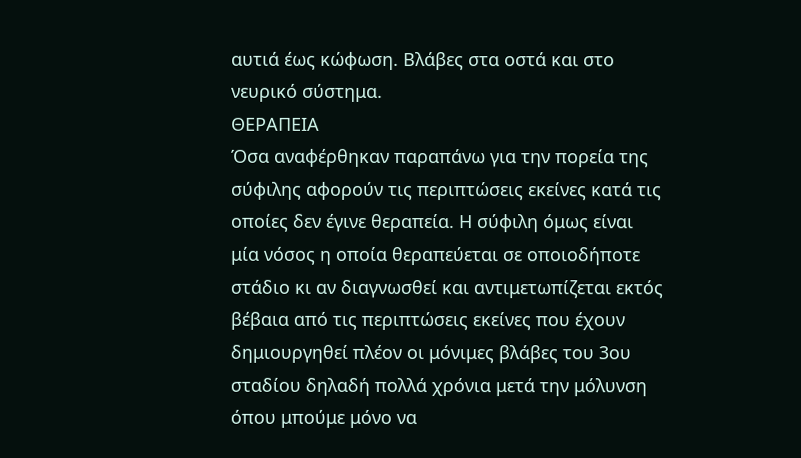αυτιά έως κώφωση. Βλάβες στα οστά και στο νευρικό σύστημα.
ΘΕΡΑΠΕΙΑ
Όσα αναφέρθηκαν παραπάνω για την πορεία της σύφιλης αφορούν τις περιπτώσεις εκείνες κατά τις οποίες δεν έγινε θεραπεία. Η σύφιλη όμως είναι μία νόσος η οποία θεραπεύεται σε οποιοδήποτε στάδιο κι αν διαγνωσθεί και αντιμετωπίζεται εκτός βέβαια από τις περιπτώσεις εκείνες που έχουν δημιουργηθεί πλέον οι μόνιμες βλάβες του 3ου σταδίου δηλαδή πολλά χρόνια μετά την μόλυνση όπου μπούμε μόνο να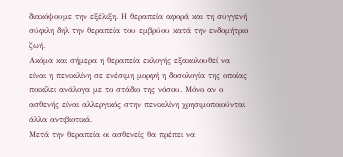διακόψουμε την εξέλιξη. Η θεραπεία αφορά και τη συγγενή σύφιλη δηλ την θεραπεία του εμβρύου κατά την ενδομήτριο ζωή.
Ακόμα και σήμερα η θεραπεία εκλογής εξακολουθεί να είναι η πενικιλίνη σε ενέσιμη μορφή η δοσολογία της οποίας ποικίλει ανάλογα με το στάδιο της νόσου. Μόνο αν ο ασθενής είναι αλλεργικός στην πενικιλίνη χρησιμοποιούνται άλλα αντιβιοτικά.
Μετά την θεραπεία οι ασθενείς θα πρέπει να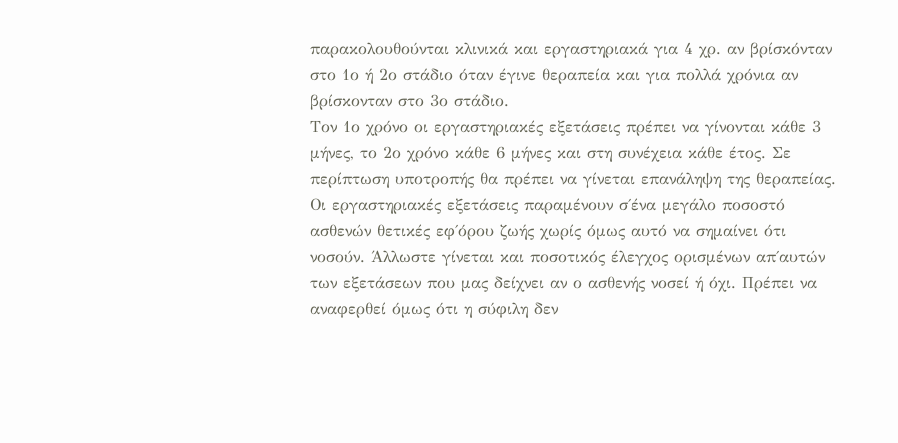παρακολουθούνται κλινικά και εργαστηριακά για 4 χρ. αν βρίσκόνταν στο 1ο ή 2ο στάδιο όταν έγινε θεραπεία και για πολλά χρόνια αν βρίσκονταν στο 3ο στάδιο.
Τον 1ο χρόνο οι εργαστηριακές εξετάσεις πρέπει να γίνονται κάθε 3 μήνες, το 2ο χρόνο κάθε 6 μήνες και στη συνέχεια κάθε έτος. Σε περίπτωση υποτροπής θα πρέπει να γίνεται επανάληψη της θεραπείας. Οι εργαστηριακές εξετάσεις παραμένουν σ΄ένα μεγάλο ποσοστό ασθενών θετικές εφ΄όρου ζωής χωρίς όμως αυτό να σημαίνει ότι νοσούν. Άλλωστε γίνεται και ποσοτικός έλεγχος ορισμένων απ΄αυτών των εξετάσεων που μας δείχνει αν ο ασθενής νοσεί ή όχι. Πρέπει να αναφερθεί όμως ότι η σύφιλη δεν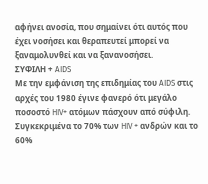αφήνει ανοσία, που σημαίνει ότι αυτός που έχει νοσήσει και θεραπευτεί μπορεί να ξαναμολυνθεί και να ξανανοσήσει.
ΣΥΦΙΛΗ + AIDS
Με την εμφάνιση της επιδημίας του AIDS στις αρχές του 1980 έγινε φανερό ότι μεγάλο ποσοστό HIV+ ατόμων πάσχουν από σύφιλη. Συγκεκριμένα το 70% των HIV + ανδρών και το 60%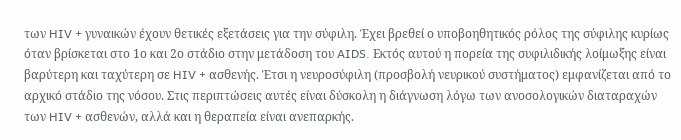των HIV + γυναικών έχουν θετικές εξετάσεις για την σύφιλη. Έχει βρεθεί ο υποβοηθητικός ρόλος της σύφιλης κυρίως όταν βρίσκεται στο 1ο και 2ο στάδιο στην μετάδοση του AIDS. Εκτός αυτού η πορεία της συφιλιδικής λοίμωξης είναι βαρύτερη και ταχύτερη σε HIV + ασθενής. Έτσι η νευροσύφιλη (προσβολή νευρικού συστήματος) εμφανίζεται από το αρχικό στάδιο της νόσου. Στις περιπτώσεις αυτές είναι δύσκολη η διάγνωση λόγω των ανοσολογικών διαταραχών των HIV + ασθενών, αλλά και η θεραπεία είναι ανεπαρκής.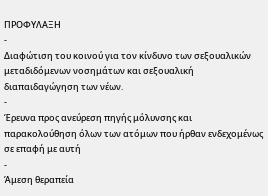ΠΡΟΦΥΛΑΞΗ
-
Διαφώτιση του κοινού για τον κίνδυνο των σεξουαλικών μεταδιδόμενων νοσημάτων και σεξουαλική διαπαιδαγώγηση των νέων.
-
Έρευνα προς ανεύρεση πηγής μόλυνσης και παρακολούθηση όλων των ατόμων που ήρθαν ενδεχομένως σε επαφή με αυτή
-
Άμεση θεραπεία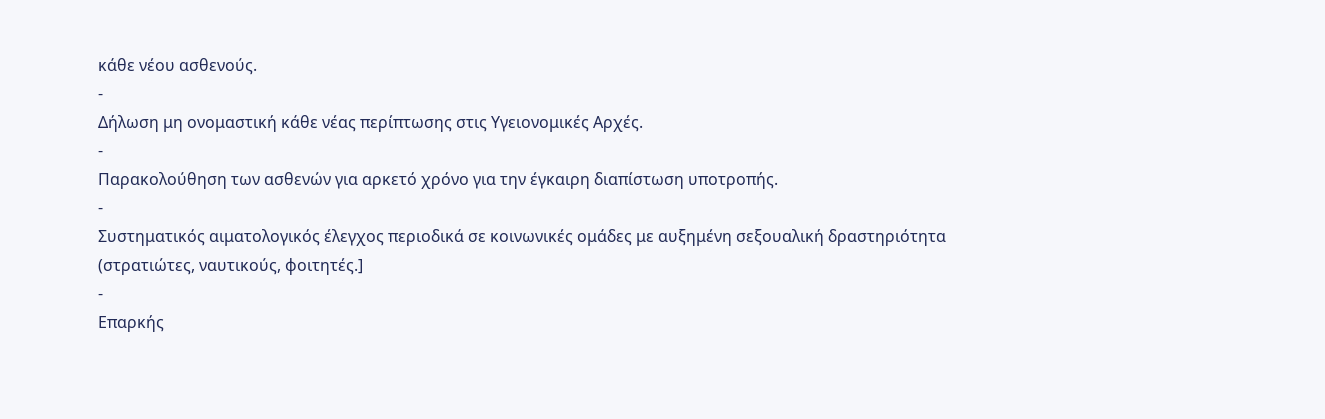κάθε νέου ασθενούς.
-
Δήλωση μη ονομαστική κάθε νέας περίπτωσης στις Υγειονομικές Αρχές.
-
Παρακολούθηση των ασθενών για αρκετό χρόνο για την έγκαιρη διαπίστωση υποτροπής.
-
Συστηματικός αιματολογικός έλεγχος περιοδικά σε κοινωνικές ομάδες με αυξημένη σεξουαλική δραστηριότητα (στρατιώτες, ναυτικούς, φοιτητές.]
-
Επαρκής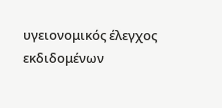υγειονομικός έλεγχος εκδιδομένων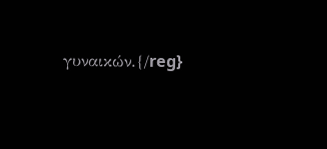γυναικών.{/reg}